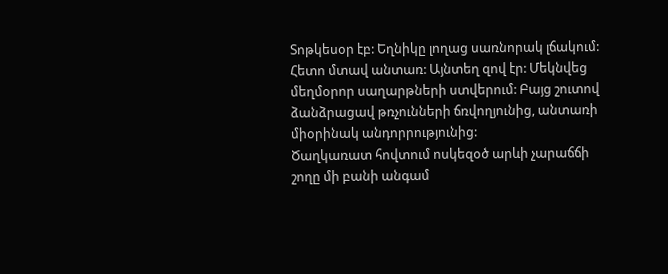Տոթկեսօր էբ: Եղնիկը լողաց սառնորակ լճակում: Հետո մտավ անտառ: Այնտեղ զով էր: Մեկնվեց մեղմօրոր սաղարթների ստվերում: Բայց շուտով ձանձրացավ թռչունների ճռվողյունից, անտառի միօրինակ անդորրությունից:
Ծաղկառատ հովտում ոսկեզօծ արևի չարաճճի շողը մի բանի անգամ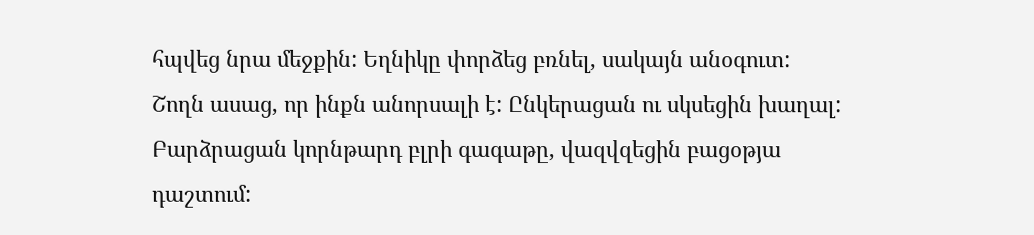հպվեց նրա մեջքին: Եղնիկը փորձեց բռնել, սակայն անօգուտ: Շողն ասաց, որ ինքն անորսալի է: Ընկերացան ու սկսեցին խաղալ: Բարձրացան կորնթարդ բլրի գագաթը, վազվզեցին բացօթյա դաշտում: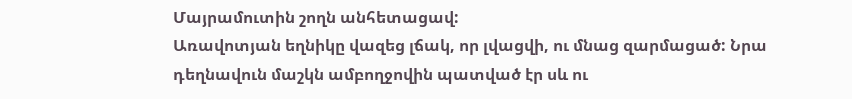Մայրամուտին շողն անհետացավ:
Առավոտյան եղնիկը վազեց լճակ, որ լվացվի, ու մնաց զարմացած: Նրա դեղնավուն մաշկն ամբողջովին պատված էր սև ու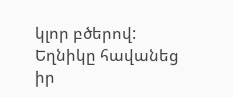կլոր բծերով:
Եղնիկը հավանեց իր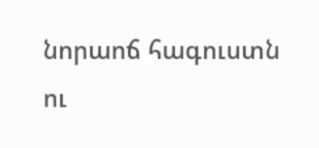նորաոճ հագուստն ու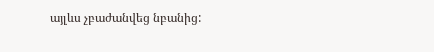այլևս չբաժանվեց նբանից: